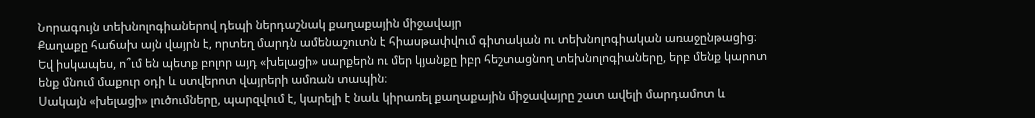Նորագույն տեխնոլոգիաներով դեպի ներդաշնակ քաղաքային միջավայր
Քաղաքը հաճախ այն վայրն է, որտեղ մարդն ամենաշուտն է հիասթափվում գիտական ու տեխնոլոգիական առաջընթացից։ Եվ իսկապես, ո՞ւմ են պետք բոլոր այդ «խելացի» սարքերն ու մեր կյանքը իբր հեշտացնող տեխնոլոգիաները, երբ մենք կարոտ ենք մնում մաքուր օդի և ստվերոտ վայրերի ամռան տապին։
Սակայն «խելացի» լուծումները, պարզվում է, կարելի է նաև կիրառել քաղաքային միջավայրը շատ ավելի մարդամոտ և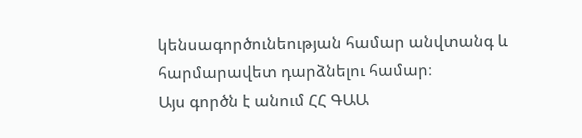կենսագործունեության համար անվտանգ և հարմարավետ դարձնելու համար։
Այս գործն է անում ՀՀ ԳԱԱ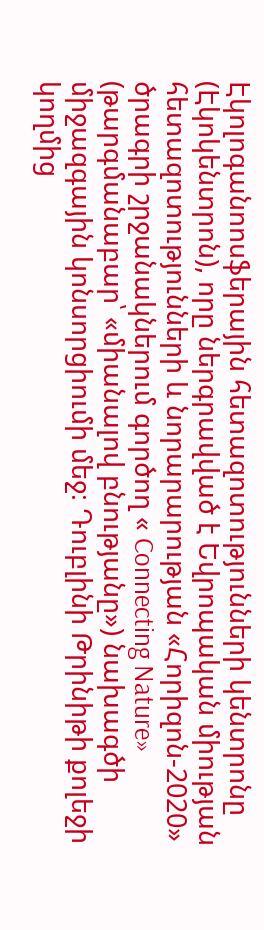Էկոլոգանոոսֆերային հետազոտությունների կենտրոնը (Էկոկենտրոն), որը ներգրավված է Եվրոպական միության հետազոտությունների և նորարարության «Հորիզոն-2020» ծրագրի շրջանակներում գործող « Connecting Nature» (թարգմանաբար՝ «միանալով բնությանը») նախագծի միջազգային կոնսորցիումի մեջ։ Դուբլինի Թրինիթի քոլեջի կողմից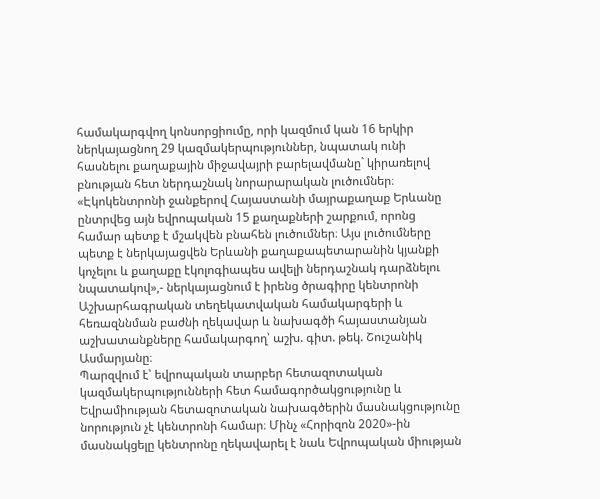համակարգվող կոնսորցիումը, որի կազմում կան 16 երկիր ներկայացնող 29 կազմակերպություններ, նպատակ ունի հասնելու քաղաքային միջավայրի բարելավմանը` կիրառելով բնության հետ ներդաշնակ նորարարական լուծումներ։
«Էկոկենտրոնի ջանքերով Հայաստանի մայրաքաղաք Երևանը ընտրվեց այն եվրոպական 15 քաղաքների շարքում, որոնց համար պետք է մշակվեն բնահեն լուծումներ։ Այս լուծումները պետք է ներկայացվեն Երևանի քաղաքապետարանին կյանքի կոչելու և քաղաքը էկոլոգիապես ավելի ներդաշնակ դարձնելու նպատակով»,- ներկայացնում է իրենց ծրագիրը կենտրոնի Աշխարհագրական տեղեկատվական համակարգերի և հեռազննման բաժնի ղեկավար և նախագծի հայաստանյան աշխատանքները համակարգող՝ աշխ. գիտ. թեկ. Շուշանիկ Ասմարյանը։
Պարզվում է՝ եվրոպական տարբեր հետազոտական կազմակերպությունների հետ համագործակցությունը և Եվրամիության հետազոտական նախագծերին մասնակցությունը նորություն չէ կենտրոնի համար։ Մինչ «Հորիզոն 2020»-ին մասնակցելը կենտրոնը ղեկավարել է նաև Եվրոպական միության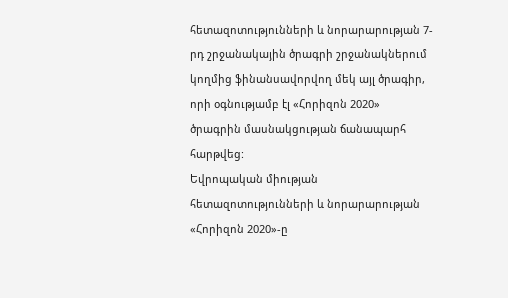հետազոտությունների և նորարարության 7-րդ շրջանակային ծրագրի շրջանակներում կողմից ֆինանսավորվող մեկ այլ ծրագիր, որի օգնությամբ էլ «Հորիզոն 2020» ծրագրին մասնակցության ճանապարհ հարթվեց:
Եվրոպական միության հետազոտությունների և նորարարության «Հորիզոն 2020»-ը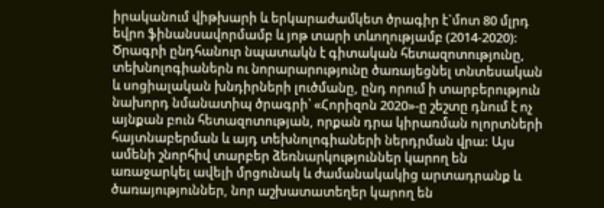իրականում վիթխարի և երկարաժամկետ ծրագիր է`մոտ 80 մլրդ եվրո ֆինանսավորմամբ և յոթ տարի տևողությամբ (2014-2020): Ծրագրի ընդհանուր նպատակն է գիտական հետազոտությունը, տեխնոլոգիաներն ու նորարարությունը ծառայեցնել տնտեսական և սոցիալական խնդիրների լուծմանը, ընդ որում ի տարբերություն նախորդ նմանատիպ ծրագրի՝ «Հորիզոն 2020»-ը շեշտը դնում է ոչ այնքան բուն հետազոտության, որքան դրա կիրառման ոլորտների հայտնաբերման և այդ տեխնոլոգիաների ներդրման վրա: Այս ամենի շնորհիվ տարբեր ձեռնարկություններ կարող են առաջարկել ավելի մրցունակ և ժամանակակից արտադրանք և ծառայություններ, նոր աշխատատեղեր կարող են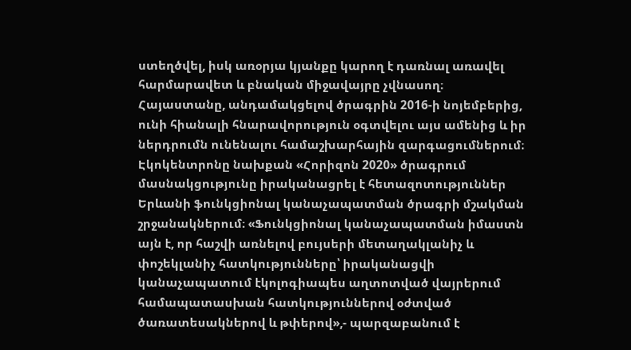ստեղծվել, իսկ առօրյա կյանքը կարող է դառնալ առավել հարմարավետ և բնական միջավայրը չվնասող։
Հայաստանը, անդամակցելով ծրագրին 2016-ի նոյեմբերից, ունի հիանալի հնարավորություն օգտվելու այս ամենից և իր ներդրումն ունենալու համաշխարհային զարգացումներում։
Էկոկենտրոնը նախքան «Հորիզոն 2020» ծրագրում մասնակցությունը իրականացրել է հետազոտություններ Երևանի ֆունկցիոնալ կանաչապատման ծրագրի մշակման շրջանակներում։ «Ֆունկցիոնալ կանաչապատման իմաստն այն է, որ հաշվի առնելով բույսերի մետաղակլանիչ և փոշեկլանիչ հատկությունները՝ իրականացվի կանաչապատում էկոլոգիապես աղտոտված վայրերում համապատասխան հատկություններով օժտված ծառատեսակներով և թփերով»,- պարզաբանում է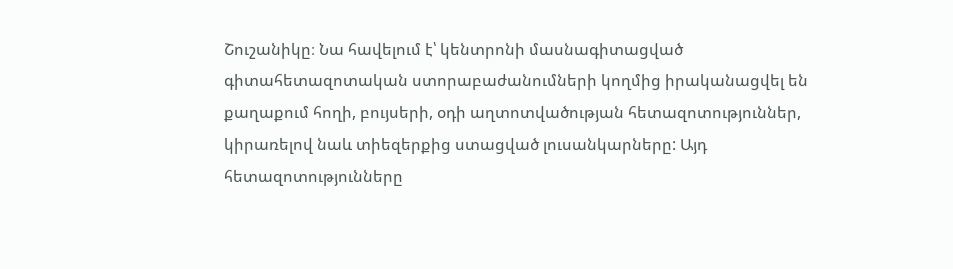Շուշանիկը։ Նա հավելում է՝ կենտրոնի մասնագիտացված գիտահետազոտական ստորաբաժանումների կողմից իրականացվել են քաղաքում հողի, բույսերի, օդի աղտոտվածության հետազոտություններ, կիրառելով նաև տիեզերքից ստացված լուսանկարները: Այդ հետազոտությունները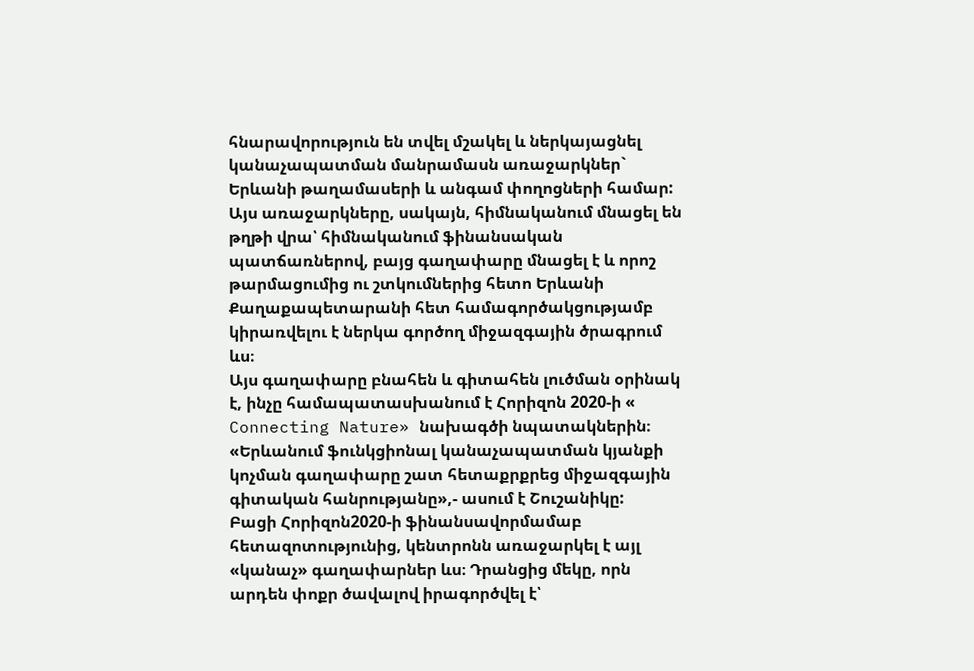հնարավորություն են տվել մշակել և ներկայացնել կանաչապատման մանրամասն առաջարկներ` Երևանի թաղամասերի և անգամ փողոցների համար:
Այս առաջարկները, սակայն, հիմնականում մնացել են թղթի վրա՝ հիմնականում ֆինանսական պատճառներով, բայց գաղափարը մնացել է և որոշ թարմացումից ու շտկումներից հետո Երևանի Քաղաքապետարանի հետ համագործակցությամբ կիրառվելու է ներկա գործող միջազգային ծրագրում ևս։
Այս գաղափարը բնահեն և գիտահեն լուծման օրինակ է, ինչը համապատասխանում է Հորիզոն 2020-ի « Connecting Nature» նախագծի նպատակներին։
«Երևանում ֆունկցիոնալ կանաչապատման կյանքի կոչման գաղափարը շատ հետաքրքրեց միջազգային գիտական հանրությանը»,- ասում է Շուշանիկը:
Բացի Հորիզոն2020-ի ֆինանսավորմամաբ հետազոտությունից, կենտրոնն առաջարկել է այլ «կանաչ» գաղափարներ ևս։ Դրանցից մեկը, որն արդեն փոքր ծավալով իրագործվել է՝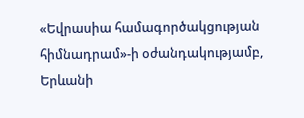«Եվրասիա համագործակցության հիմնադրամ»-ի օժանդակությամբ, Երևանի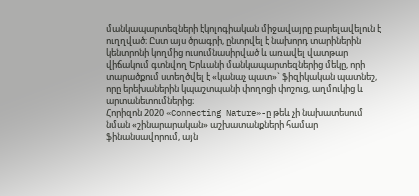մանկապարտեզների էկոլոգիական միջավայրը բարելավելուն է ուղղված։ Ըստ այս ծրագրի, ընտրվել է նախորդ տարիներին կենտրոնի կողմից ուսումնասիրված և առավել վատթար վիճակում գտնվող Երևանի մանկապարտեզներից մեկը, որի տարածքում ստեղծվել է «կանաչ պատ»` ֆիզիկական պատնեշ, որը երեխաներին կպաշտպանի փողոցի փոշուց, աղմուկից և արտանետումներից։
Հորիզոն 2020 «Connecting Nature»-ը թեև չի նախատեսում նման «շինարարական» աշխատանքների համար ֆինանսավորում, այն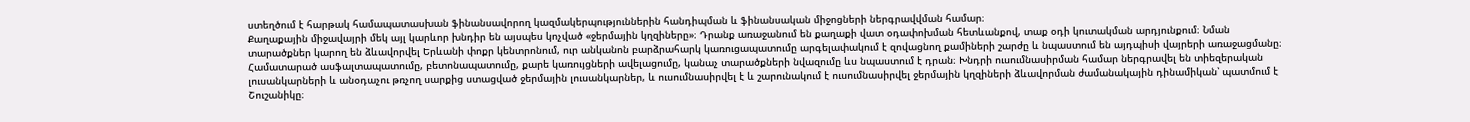ստեղծում է հարթակ համապատասխան ֆինանսավորող կազմակերպություններին հանդիպման և ֆինանսական միջոցների ներգրավվման համար։
Քաղաքային միջավայրի մեկ այլ կարևոր խնդիր են այսպես կոչված «ջերմային կղզիները»։ Դրանք առաջանում են քաղաքի վատ օդափոխման հետևանքով, տաք օդի կուտակման արդյունքում։ Նման տարածքներ կարող են ձևավորվել Երևանի փոքր կենտրոնում, ուր անկանոն բարձրահարկ կառուցապատումը արգելափակում է զովացնող քամիների շարժը և նպաստում են այդպիսի վայրերի առաջացմանը։
Համատարած ասֆալտապատումը, բետոնապատումը, քարե կառույցների ավելացումը, կանաչ տարածքների նվազումը ևս նպաստում է դրան։ Խնդրի ուսումնասիրման համար ներգրավել են տիեզերական լուսանկարների և անօդաչու թռչող սարքից ստացված ջերմային լուսանկարներ, և ուսումնասիրվել է և շարունակում է ուսումնասիրվել ջերմային կղզիների ձևավորման ժամանակային դինամիկան՝ պատմում է Շուշանիկը։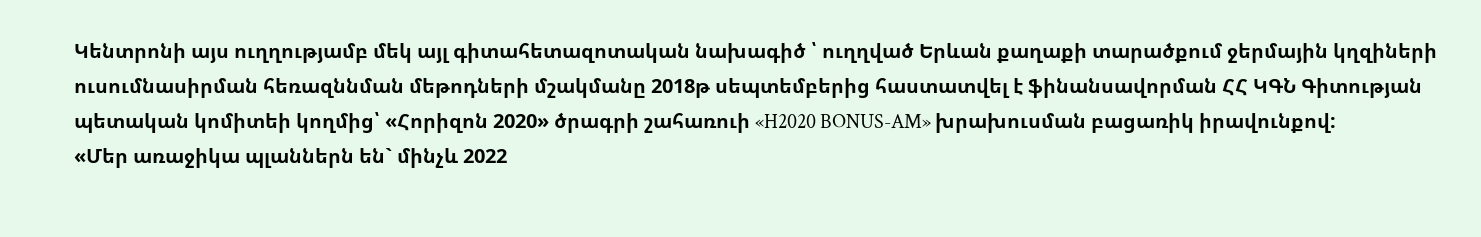Կենտրոնի այս ուղղությամբ մեկ այլ գիտահետազոտական նախագիծ ՝ ուղղված Երևան քաղաքի տարածքում ջերմային կղզիների ուսումնասիրման հեռազննման մեթոդների մշակմանը 2018թ սեպտեմբերից հաստատվել է ֆինանսավորման ՀՀ ԿԳՆ Գիտության պետական կոմիտեի կողմից՝ «Հորիզոն 2020» ծրագրի շահառուի «H2020 BONUS-AM» խրախուսման բացառիկ իրավունքով:
«Մեր առաջիկա պլաններն են` մինչև 2022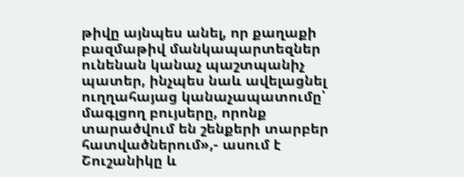թիվը այնպես անել, որ քաղաքի բազմաթիվ մանկապարտեզներ ունենան կանաչ պաշտպանիչ պատեր, ինչպես նաև ավելացնել ուղղահայաց կանաչապատումը՝ մագլցող բույսերը, որոնք տարածվում են շենքերի տարբեր հատվածներում»,- ասում է Շուշանիկը և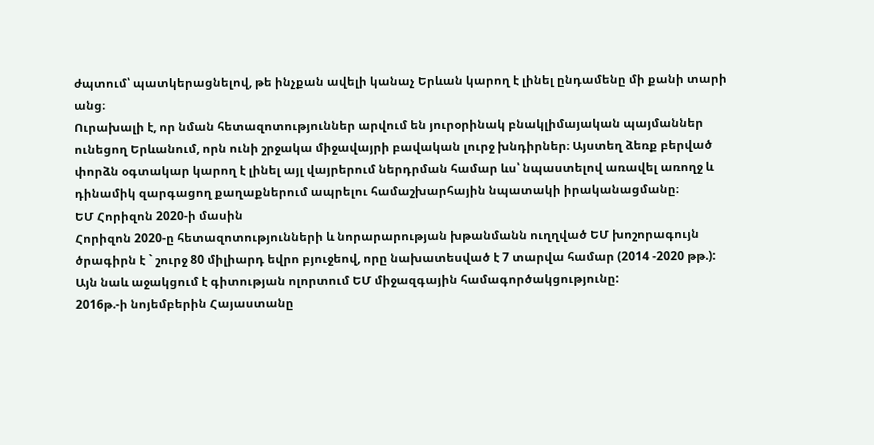ժպտում՝ պատկերացնելով, թե ինչքան ավելի կանաչ Երևան կարող է լինել ընդամենը մի քանի տարի անց։
Ուրախալի է, որ նման հետազոտություններ արվում են յուրօրինակ բնակլիմայական պայմաններ ունեցող Երևանում, որն ունի շրջակա միջավայրի բավական լուրջ խնդիրներ։ Այստեղ ձեռք բերված փորձն օգտակար կարող է լինել այլ վայրերում ներդրման համար ևս՝ նպաստելով առավել առողջ և դինամիկ զարգացող քաղաքներում ապրելու համաշխարհային նպատակի իրականացմանը։
ԵՄ Հորիզոն 2020-ի մասին
Հորիզոն 2020-ը հետազոտությունների և նորարարության խթանմանն ուղղված ԵՄ խոշորագույն ծրագիրն է ` շուրջ 80 միլիարդ եվրո բյուջեով, որը նախատեսված է 7 տարվա համար (2014 -2020 թթ.):
Այն նաև աջակցում է գիտության ոլորտում ԵՄ միջազգային համագործակցությունը:
2016թ.-ի նոյեմբերին Հայաստանը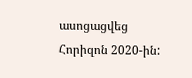ասոցացվեց Հորիզոն 2020-ին: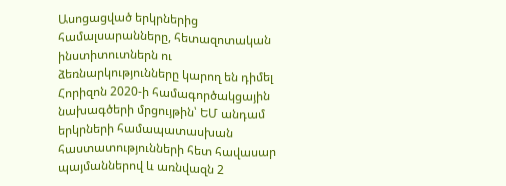Ասոցացված երկրներից համալսարանները, հետազոտական ինստիտուտներն ու ձեռնարկությունները կարող են դիմել Հորիզոն 2020-ի համագործակցային նախագծերի մրցույթին՝ ԵՄ անդամ երկրների համապատասխան հաստատությունների հետ հավասար պայմաններով և առնվազն 2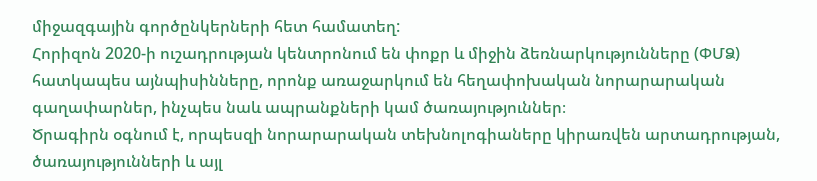միջազգային գործընկերների հետ համատեղ:
Հորիզոն 2020-ի ուշադրության կենտրոնում են փոքր և միջին ձեռնարկությունները (ՓՄՁ) հատկապես այնպիսինները, որոնք առաջարկում են հեղափոխական նորարարական գաղափարներ, ինչպես նաև ապրանքների կամ ծառայություններ։
Ծրագիրն օգնում է, որպեսզի նորարարական տեխնոլոգիաները կիրառվեն արտադրության, ծառայությունների և այլ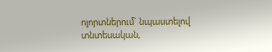ոլորտներում` նպաստելով տնտեսական,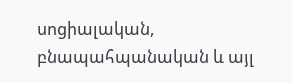սոցիալական, բնապահպանական և այլ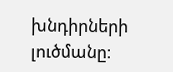խնդիրների լուծմանը։